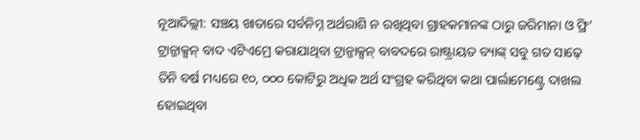ନୂଆଦିଲ୍ଲୀ: ସଞ୍ଚୟ ଖାତାରେ ସର୍ବନିମ୍ନ ଅର୍ଥରାଶି ନ ରଖିଥିବା ଗ୍ରାହକମାନଙ୍କ ଠାରୁ ଜରିମାନା ଓ ଫ୍ରି’ ଟ୍ରାନ୍ଜାକ୍ସନ୍ ବାଦ ଏଟିଏମ୍ରେ କରାଯାଥିବା ଟ୍ରାନ୍ଜାକ୍ସନ୍ ବାବଦରେ ରାଷ୍ଟ୍ରାୟତ ବ୍ୟାଙ୍କ୍ ସବୁ ଗତ ସାଢ଼େ ତିନି ବର୍ଷ ମଧ୍ୟରେ ୧୦, ୦୦୦ କୋଟିରୁ ଅଧିକ ଅର୍ଥ ସଂଗ୍ରହ କରିଥିବା କଥା ପାର୍ଲାମେଣ୍ଟ୍ରେ ଦାଖଲ ହୋଇଥିବା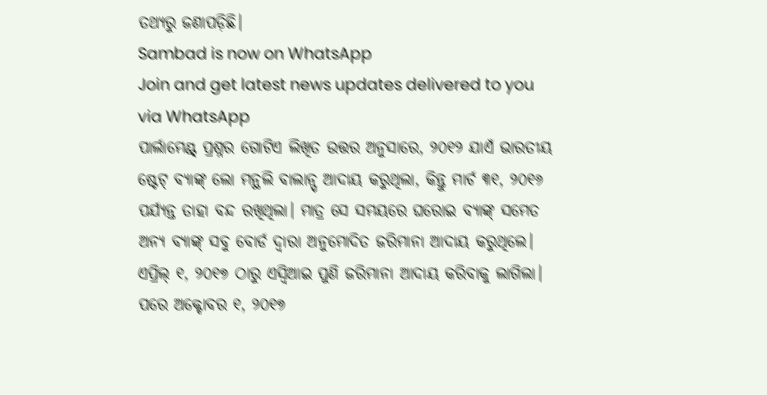ତଥ୍ୟରୁ ଜଣାପଡ଼ିଛି।
Sambad is now on WhatsApp
Join and get latest news updates delivered to you via WhatsApp
ପାର୍ଲାମେଣ୍ଟ୍ ପ୍ରଶ୍ନର ଗୋଟିଏ ଲିଖିତ ଉତ୍ତର ଅନୁସାରେ, ୨୦୧୨ ଯାଏଁ ଭାରତୀୟ ଷ୍ଟେଟ୍ ବ୍ୟାଙ୍କ୍ ଲୋ ମନ୍ଥଲି ବାଲାନ୍ସ୍ ଆଦାୟ କରୁଥିଲା, କିନ୍ତୁ ମାର୍ଚ ୩୧, ୨୦୧୬ ପର୍ଯ୍ୟନ୍ତ ତାହା ବନ୍ଦ ରଖିଥିଲା। ମାତ୍ର ସେ ସମୟରେ ଘରୋଇ ବ୍ୟାଙ୍କ୍ ସମେତ ଅନ୍ୟ ବ୍ୟାଙ୍କ୍ ସବୁ ବୋର୍ଡ ଦ୍ୱାରା ଅନୁମୋଦିତ ଜରିମାନା ଆଦାୟ କରୁଥିଲେ। ଏପ୍ରିଲ୍ ୧, ୨୦୧୭ ଠାରୁ ଏସ୍ବିଆଇ ପୁଣି ଜରିମାନା ଆଦାୟ କରିବାକୁ ଲାଗିଲା। ପରେ ଅକ୍ଟୋବର ୧, ୨୦୧୭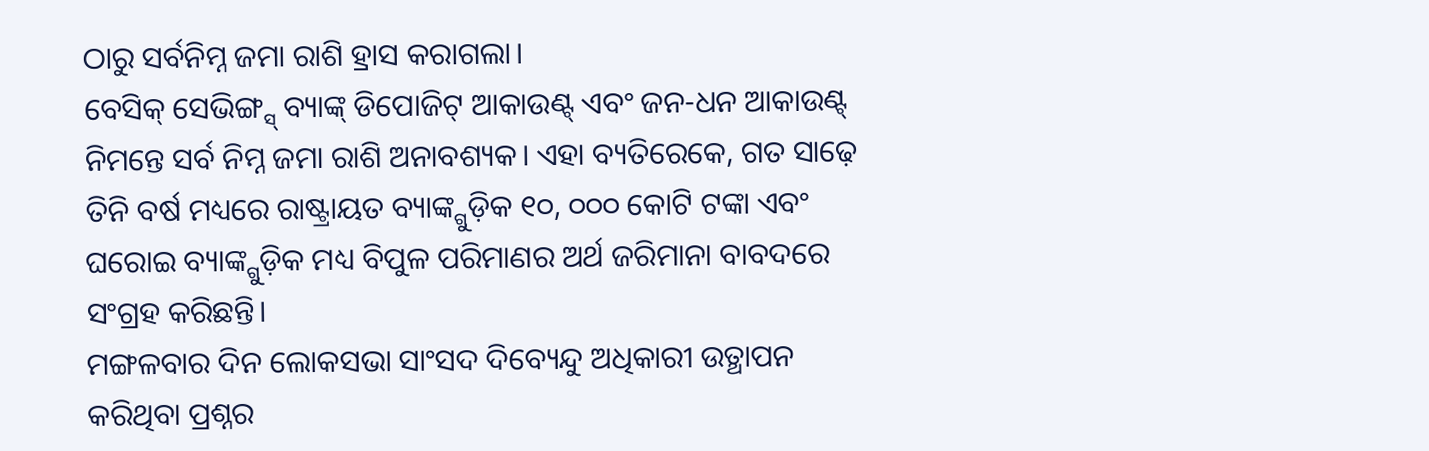ଠାରୁ ସର୍ବନିମ୍ନ ଜମା ରାଶି ହ୍ରାସ କରାଗଲା।
ବେସିକ୍ ସେଭିଙ୍ଗ୍ସ୍ ବ୍ୟାଙ୍କ୍ ଡିପୋଜିଟ୍ ଆକାଉଣ୍ଟ୍ ଏବଂ ଜନ-ଧନ ଆକାଉଣ୍ଟ୍ ନିମନ୍ତେ ସର୍ବ ନିମ୍ନ ଜମା ରାଶି ଅନାବଶ୍ୟକ। ଏହା ବ୍ୟତିରେକେ, ଗତ ସାଢ଼େ ତିନି ବର୍ଷ ମଧ୍ୟରେ ରାଷ୍ଟ୍ରାୟତ ବ୍ୟାଙ୍କ୍ଗୁଡ଼ିକ ୧୦, ୦୦୦ କୋଟି ଟଙ୍କା ଏବଂ ଘରୋଇ ବ୍ୟାଙ୍କ୍ଗୁଡ଼ିକ ମଧ୍ୟ ବିପୁଳ ପରିମାଣର ଅର୍ଥ ଜରିମାନା ବାବଦରେ ସଂଗ୍ରହ କରିଛନ୍ତି।
ମଙ୍ଗଳବାର ଦିନ ଲୋକସଭା ସାଂସଦ ଦିବ୍ୟେନ୍ଦୁ ଅଧିକାରୀ ଉତ୍ଥାପନ କରିଥିବା ପ୍ରଶ୍ନର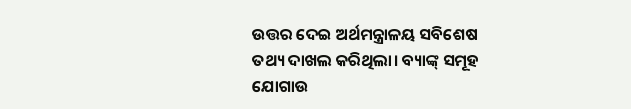ଉତ୍ତର ଦେଇ ଅର୍ଥମନ୍ତ୍ରାଳୟ ସବିଶେଷ ତଥ୍ୟ ଦାଖଲ କରିଥିଲା। ବ୍ୟାଙ୍କ୍ ସମୂହ ଯୋଗାଉ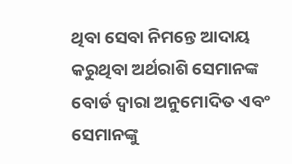ଥିବା ସେବା ନିମନ୍ତେ ଆଦାୟ କରୁଥିବା ଅର୍ଥରାଶି ସେମାନଙ୍କ ବୋର୍ଡ ଦ୍ୱାରା ଅନୁମୋଦିତ ଏବଂ ସେମାନଙ୍କୁ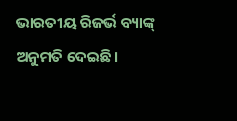ଭାରତୀୟ ରିଜର୍ଭ ବ୍ୟାଙ୍କ୍ ଅନୁମତି ଦେଇଛି।